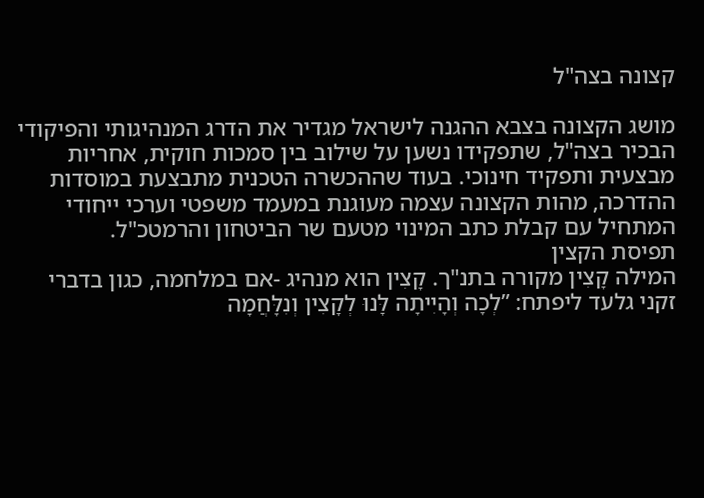קצונה בצה"ל

מושג הקצונה בצבא ההגנה לישראל מגדיר את הדרג המנהיגותי והפיקודי הבכיר בצה"ל, שתפקידו נשען על שילוב בין סמכות חוקית, אחריות מבצעית ותפקיד חינוכי. בעוד שההכשרה הטכנית מתבצעת במוסדות ההדרכה, מהות הקצונה עצמה מעוגנת במעמד משפטי וערכי ייחודי המתחיל עם קבלת כתב המינוי מטעם שר הביטחון והרמטכ"ל.
תפיסת הקצין
המילה קָצִין מקורה בתנ"ך. קָצִין הוא מנהיג -אם במלחמה, כגון בדברי זקני גלעד ליפתח: ”לְכָה וְהָיִיתָה לָּנוּ לְקָצִין וְנִלָּחֲמָה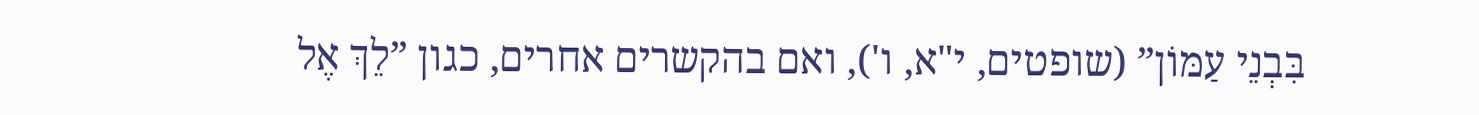בִּבְנֵי עַמּוֹן” (שופטים, י"א, ו'), ואם בהקשרים אחרים, כגון ”לֵךְ אֶל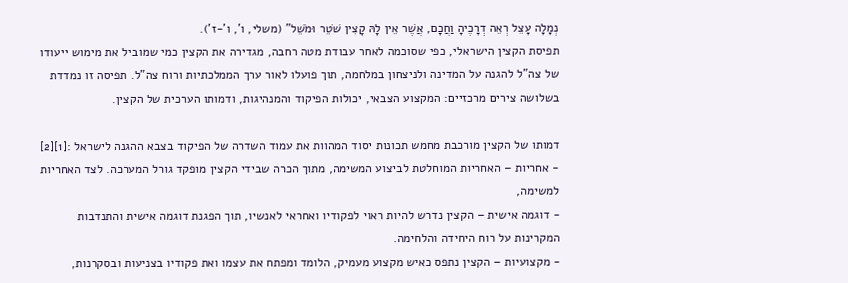נְמָלָה עָצֵל רְאֵה דְרָכֶיהָ וַחֲכָם, אֲשֶׁר אֵין לָהּ קָצִין שֹׁטֵר וּמֹשֵׁל” (משלי, ו', ו'-ז').
תפיסת הקצין הישראלי, כפי שסוכמה לאחר עבודת מטה רחבה, מגדירה את הקצין כמי שמוביל את מימוש ייעודו של צה"ל להגנה על המדינה ולניצחון במלחמה, תוך פועלו לאור ערך הממלכתיות ורוח צה"ל. תפיסה זו נמדדת בשלושה צירים מרכזיים: המקצוע הצבאי, יכולות הפיקוד והמנהיגות, ודמותו הערכית של הקצין.

דמותו של הקצין מורכבת מחמש תכונות יסוד המהוות את עמוד השדרה של הפיקוד בצבא ההגנה לישראל :[1][2]
- אחריות – האחריות המוחלטת לביצוע המשימה, מתוך הכרה שבידי הקצין מופקד גורל המערכה. לצד האחריות למשימה,
- דוגמה אישית – הקצין נדרש להיות ראוי לפקודיו ואחראי לאנשיו, תוך הפגנת דוגמה אישית והתנדבות המקרינות על רוח היחידה והלחימה.
- מקצועיות – הקצין נתפס כאיש מקצוע מעמיק, הלומד ומפתח את עצמו ואת פקודיו בצניעות ובסקרנות,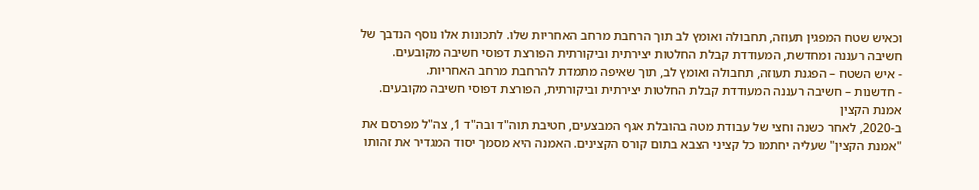וכאיש שטח המפגין תעוזה, תחבולה ואומץ לב תוך הרחבת מרחב האחריות שלו. לתכונות אלו נוסף הנדבך של חשיבה רעננה ומחדשת, המעודדת קבלת החלטות יצירתית וביקורתית הפורצת דפוסי חשיבה מקובעים.
- איש השטח – הפגנת תעוזה, תחבולה ואומץ לב, תוך שאיפה מתמדת להרחבת מרחב האחריות.
- חדשנות – חשיבה רעננה המעודדת קבלת החלטות יצירתית וביקורתית, הפורצת דפוסי חשיבה מקובעים.
אמנת הקצין
ב-2020, לאחר כשנה וחצי של עבודת מטה בהובלת אגף המבצעים, חטיבת תוה"ד ובה"ד 1, צה"ל מפרסם את "אמנת הקצין" שעליה יחתמו כל קציני הצבא בתום קורס הקצינים. האמנה היא מסמך יסוד המגדיר את זהותו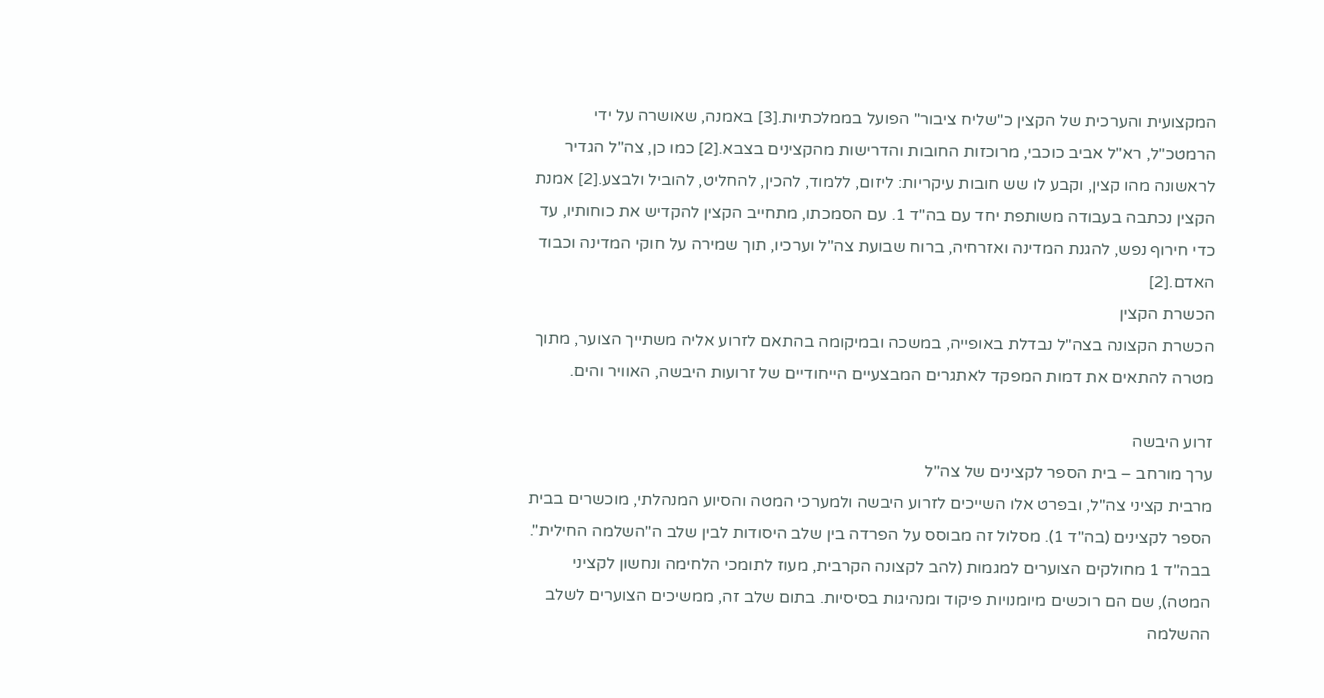המקצועית והערכית של הקצין כ"שליח ציבור" הפועל בממלכתיות.[3] באמנה, שאושרה על ידי הרמטכ"ל, רא"ל אביב כוכבי, מרוכזות החובות והדרישות מהקצינים בצבא.[2] כמו כן, צה"ל הגדיר לראשונה מהו קצין, וקבע לו שש חובות עיקריות: ליזום, ללמוד, להכין, להחליט, להוביל ולבצע.[2] אמנת הקצין נכתבה בעבודה משותפת יחד עם בה"ד 1. עם הסמכתו, מתחייב הקצין להקדיש את כוחותיו, עד כדי חירוף נפש, להגנת המדינה ואזרחיה, ברוח שבועת צה"ל וערכיו, תוך שמירה על חוקי המדינה וכבוד האדם.[2]
הכשרת הקצין
הכשרת הקצונה בצה"ל נבדלת באופייה, במשכה ובמיקומה בהתאם לזרוע אליה משתייך הצוער, מתוך מטרה להתאים את דמות המפקד לאתגרים המבצעיים הייחודיים של זרועות היבשה, האוויר והים.

זרוע היבשה
ערך מורחב – בית הספר לקצינים של צה"ל
מרבית קציני צה"ל, ובפרט אלו השייכים לזרוע היבשה ולמערכי המטה והסיוע המנהלתי, מוכשרים בבית הספר לקצינים (בה"ד 1). מסלול זה מבוסס על הפרדה בין שלב היסודות לבין שלב ה"השלמה החילית". בבה"ד 1 מחולקים הצוערים למגמות (להב לקצונה הקרבית, מעוז לתומכי הלחימה ונחשון לקציני המטה), שם הם רוכשים מיומנויות פיקוד ומנהיגות בסיסיות. בתום שלב זה, ממשיכים הצוערים לשלב ההשלמה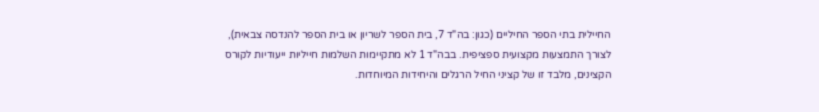החיילית בתי הספר החיליים (כגון: בה"ד 7, בית הספר לשריון או בית הספר להנדסה צבאית), לצורך התמצעות מקצועית ספציפית. בבה"ד 1 לא מתקיימות השלמות חייליות ייעודיות לקורס הקצינים, מלבד זו של קציני החיל הרגלים והיחידות המיוחדות.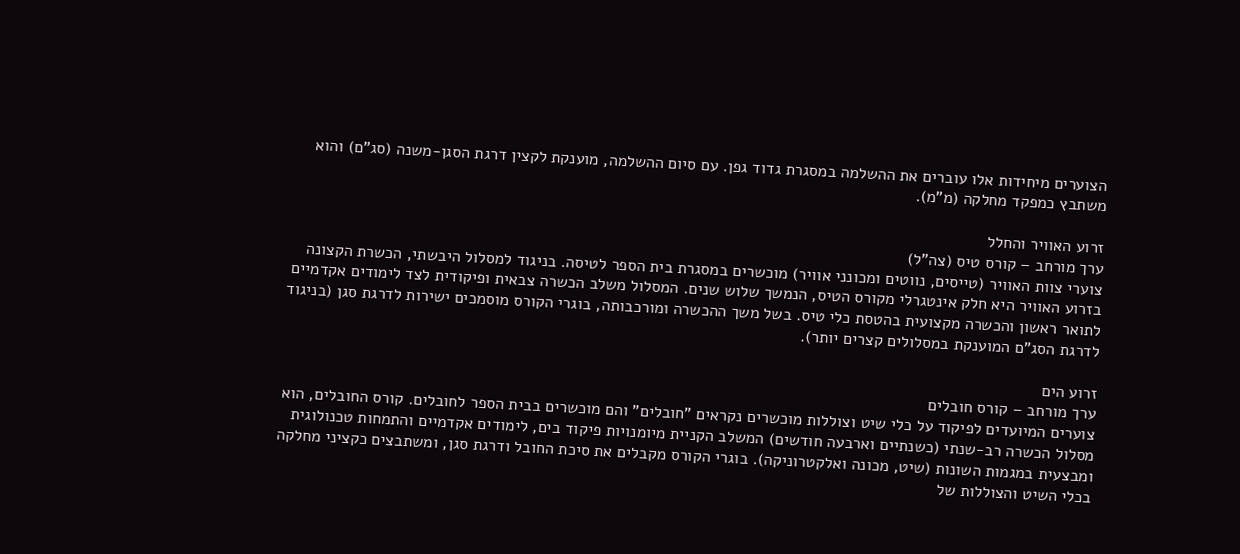הצוערים מיחידות אלו עוברים את ההשלמה במסגרת גדוד גפן. עם סיום ההשלמה, מוענקת לקצין דרגת הסגן-משנה (סג"ם) והוא משתבץ כמפקד מחלקה (מ"מ).

זרוע האוויר והחלל
ערך מורחב – קורס טיס (צה"ל)
צוערי צוות האוויר (טייסים, נווטים ומכונני אוויר) מוכשרים במסגרת בית הספר לטיסה. בניגוד למסלול היבשתי, הכשרת הקצונה בזרוע האוויר היא חלק אינטגרלי מקורס הטיס, הנמשך שלוש שנים. המסלול משלב הכשרה צבאית ופיקודית לצד לימודים אקדמיים לתואר ראשון והכשרה מקצועית בהטסת כלי טיס. בשל משך ההכשרה ומורכבותה, בוגרי הקורס מוסמכים ישירות לדרגת סגן (בניגוד לדרגת הסג"ם המוענקת במסלולים קצרים יותר).

זרוע הים
ערך מורחב – קורס חובלים
צוערים המיועדים לפיקוד על כלי שיט וצוללות מוכשרים נקראים "חובלים" והם מוכשרים בבית הספר לחובלים. קורס החובלים, הוא מסלול הכשרה רב-שנתי (כשנתיים וארבעה חודשים) המשלב הקניית מיומנויות פיקוד בים, לימודים אקדמיים והתמחות טכנולוגית ומבצעית במגמות השונות (שיט, מכונה ואלקטרוניקה). בוגרי הקורס מקבלים את סיכת החובל ודרגת סגן, ומשתבצים כקציני מחלקה בכלי השיט והצוללות של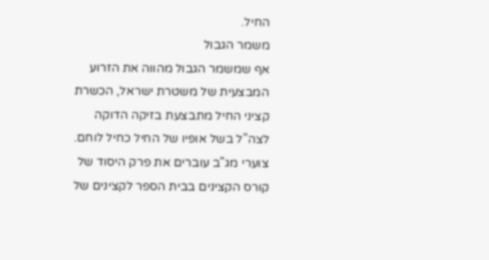החיל.
משמר הגבול
אף שמשמר הגבול מהווה את הזרוע המבצעית של משטרת ישראל, הכשרת קציני החיל מתבצעת בזיקה הדוקה לצה"ל בשל אופיו של החיל כחיל לוחם. צוערי מג"ב עוברים את פרק היסוד של קורס הקצינים בבית הספר לקצינים של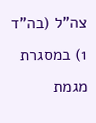צה"ל (בה"ד 1) במסגרת מגמת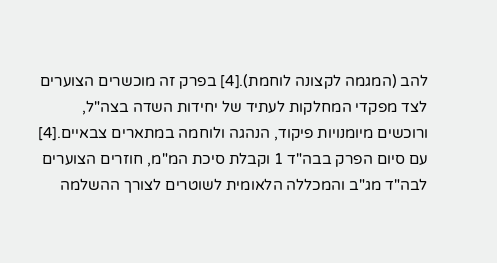להב (המגמה לקצונה לוחמת).[4] בפרק זה מוכשרים הצוערים לצד מפקדי המחלקות לעתיד של יחידות השדה בצה"ל, ורוכשים מיומנויות פיקוד, הנהגה ולוחמה במתארים צבאיים.[4] עם סיום הפרק בבה"ד 1 וקבלת סיכת המ"מ, חוזרים הצוערים לבה"ד מג"ב והמכללה הלאומית לשוטרים לצורך ההשלמה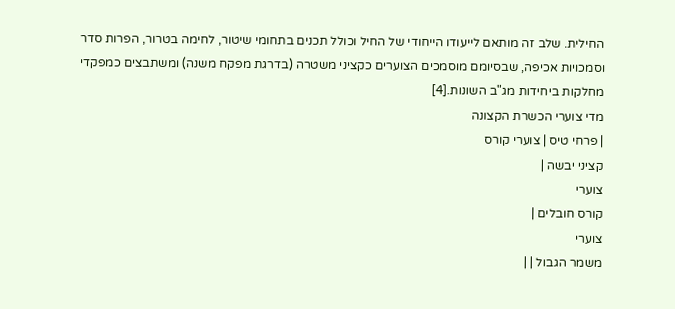החילית. שלב זה מותאם לייעודו הייחודי של החיל וכולל תכנים בתחומי שיטור, לחימה בטרור, הפרות סדר וסמכויות אכיפה, שבסיומם מוסמכים הצוערים כקציני משטרה (בדרגת מפקח משנה) ומשתבצים כמפקדי מחלקות ביחידות מג"ב השונות.[4]
מדי צוערי הכשרת הקצונה
| פרחי טיס | צוערי קורס
קציני יבשה |
צוערי
קורס חובלים |
צוערי
משמר הגבול | |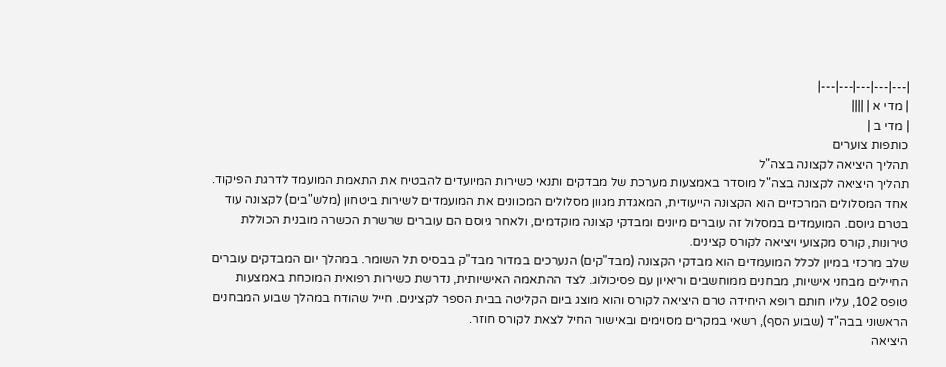|---|---|---|---|---|
| מדי א | ||||
| מדי ב |
כותפות צוערים
תהליך היציאה לקצונה בצה"ל
תהליך היציאה לקצונה בצה"ל מוסדר באמצעות מערכת של מבדקים ותנאי כשירות המיועדים להבטיח את התאמת המועמד לדרגת הפיקוד. אחד המסלולים המרכזיים הוא הקצונה הייעודית, המאגדת מגוון מסלולים המכוונים את המועמדים לשירות ביטחון (מלש"בים) לקצונה עוד בטרם גיוסם. המועמדים במסלול זה עוברים מיונים ומבדקי קצונה מוקדמים, ולאחר גיוסם הם עוברים שרשרת הכשרה מובנית הכוללת טירונות, קורס מקצועי ויציאה לקורס קצינים.
שלב מרכזי במיון לכלל המועמדים הוא מבדקי הקצונה (מבד"קים) הנערכים במדור מבד"ק בבסיס תל השומר. במהלך יום המבדקים עוברים החיילים מבחני אישיות, מבחנים ממוחשבים וריאיון עם פסיכולוג. לצד ההתאמה האישיותית, נדרשת כשירות רפואית המוכחת באמצעות טופס 102, עליו חותם רופא היחידה טרם היציאה לקורס והוא מוצג ביום הקליטה בבית הספר לקצינים. חייל שהודח במהלך שבוע המבחנים הראשוני בבה"ד (שבוע הסף), רשאי במקרים מסוימים ובאישור החיל לצאת לקורס חוזר.
היציאה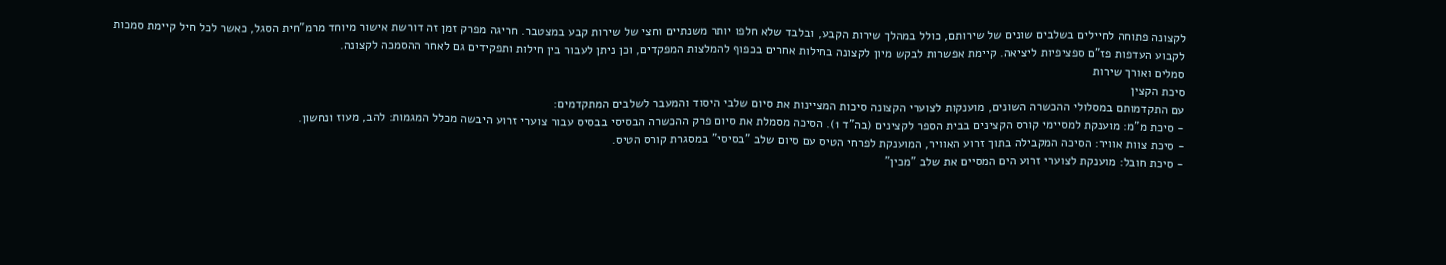לקצונה פתוחה לחיילים בשלבים שונים של שירותם, כולל במהלך שירות הקבע, ובלבד שלא חלפו יותר משנתיים וחצי של שירות קבע במצטבר. חריגה מפרק זמן זה דורשת אישור מיוחד מרמ"חית הסגל, כאשר לכל חיל קיימת סמכות לקבוע העדפות פז"ם ספציפיות ליציאה. קיימת אפשרות לבקש מיון לקצונה בחילות אחרים בכפוף להמלצות המפקדים, וכן ניתן לעבור בין חילות ותפקידים גם לאחר ההסמכה לקצונה.
סמלים ואורך שירות
סיכת הקצין
עם התקדמותם במסלולי ההכשרה השונים, מוענקות לצוערי הקצונה סיכות המציינות את סיום שלבי היסוד והמעבר לשלבים המתקדמים:
- סיכת מ"מ: מוענקת למסיימי קורס הקצינים בבית הספר לקצינים (בה"ד 1). הסיכה מסמלת את סיום פרק ההכשרה הבסיסי בבסיס עבור צוערי זרוע היבשה מכלל המגמות: להב, מעוז ונחשון.
- סיכת צוות אוויר: הסיכה המקבילה בתוך זרוע האוויר, המוענקת לפרחי הטיס עם סיום שלב "בסיסי" במסגרת קורס הטיס.
- סיכת חובל: מוענקת לצוערי זרוע הים המסיים את שלב "מכין"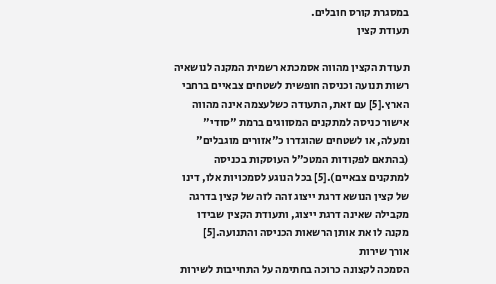במסגרת קורס חובלים.
תעודת קצין

תעודת הקצין מהווה אסמכתא רשמית המקנה לנושאיה רשות תנועה וכניסה חופשית לשטחים צבאיים ברחבי הארץ.[5] עם זאת, התעודה כשלעצמה אינה מהווה אישור כניסה למתקנים המסווגים ברמת "סודי" ומעלה, או לשטחים שהוגדרו כ"אזורים מוגבלים" (בהתאם לפקודות המטכ"ל העוסקות בכניסה למתקנים צבאיים).[5] בכל הנוגע לסמכויות אלו, דינו של קצין הנושא דרגת ייצוג זהה לזה של קצין בדרגה מקבילה שאינה דרגת ייצוג, ותעודת הקצין שבידו מקנה לו את אותן הרשאות הכניסה והתנועה.[5]
אורך שירות
הסמכה לקצונה כרוכה בחתימה על התחייבות לשירות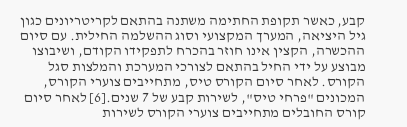קבע, כאשר תקופת החתימה משתנה בהתאם לקריטריונים כגון גיל היציאה, המערך המקצועי וסוג ההשלמה החילית. עם סיום ההכשרה, הקצין אינו חוזר בהכרח לתפקידו הקודם, ושיבוצו מבוצע על ידי החיל בהתאם לצורכי המערכת והמלצות סגל הקורס. לאחר סיום הקורס טיס, מתחייבים צוערי הקורס, המכונים "פרחי טיס", לשירות קבע של 7 שנים.[6] לאחר סיום קורס החובלים מתחייבים צוערי הקורס לשירות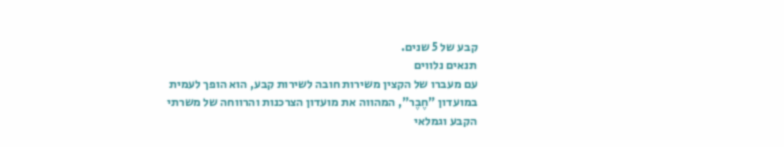קבע של 5 שנים.
תנאים נלווים
עם מעברו של הקצין משירות חובה לשירות קבע, הוא הופך לעמית במועדון "חֶבֶר", המהווה את מועדון הצרכנות והרווחה של משרתי הקבע וגמלאי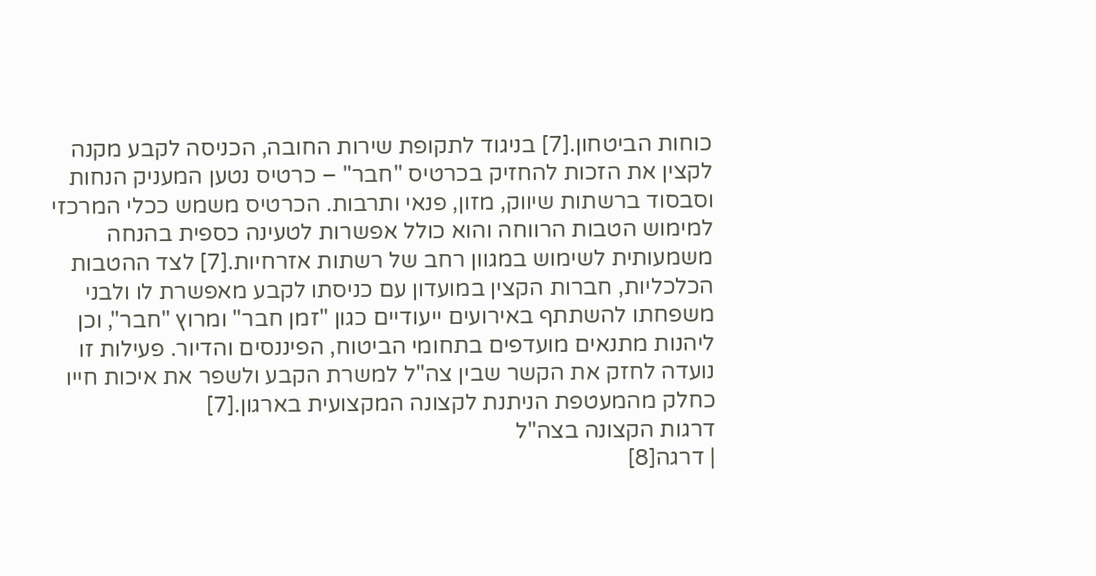כוחות הביטחון.[7] בניגוד לתקופת שירות החובה, הכניסה לקבע מקנה לקצין את הזכות להחזיק בכרטיס "חבר" – כרטיס נטען המעניק הנחות וסבסוד ברשתות שיווק, מזון, פנאי ותרבות. הכרטיס משמש ככלי המרכזי למימוש הטבות הרווחה והוא כולל אפשרות לטעינה כספית בהנחה משמעותית לשימוש במגוון רחב של רשתות אזרחיות.[7] לצד ההטבות הכלכליות, חברות הקצין במועדון עם כניסתו לקבע מאפשרת לו ולבני משפחתו להשתתף באירועים ייעודיים כגון "זמן חבר" ומרוץ "חבר", וכן ליהנות מתנאים מועדפים בתחומי הביטוח, הפיננסים והדיור. פעילות זו נועדה לחזק את הקשר שבין צה"ל למשרת הקבע ולשפר את איכות חייו כחלק מהמעטפת הניתנת לקצונה המקצועית בארגון.[7]
דרגות הקצונה בצה"ל
| דרגה[8]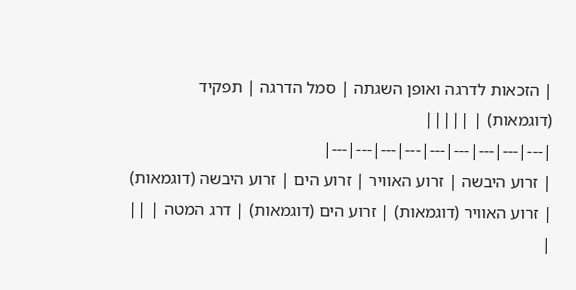| הזכאות לדרגה ואופן השגתה | סמל הדרגה | תפקיד (דוגמאות) | |||||
|---|---|---|---|---|---|---|---|---|
| זרוע היבשה | זרוע האוויר | זרוע הים | זרוע היבשה (דוגמאות) | זרוע האוויר (דוגמאות) | זרוע הים (דוגמאות) | דרג המטה | ||
|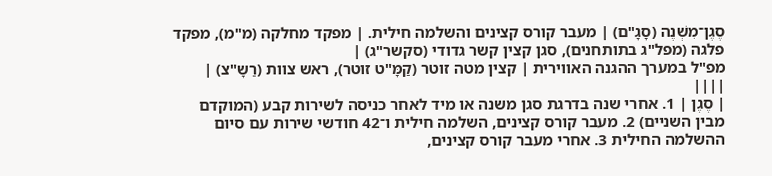סֶגֶן־מִשְׁנֶה (סָגָ"ם) | מעבר קורס קצינים והשלמה חילית. | מפקד מחלקה (מ"מ), מפקד פלגה (מפל"ג בתותחנים), סגן קצין קשר גדודי (סקשר"ג) |
מפ"ל במערך ההגנה האווירית | קצין מטה זוטר (קַמָּ"ט זוטר), ראש צוות (רַשָ"צ) | ||||
| סֶגֶן | 1. אחרי שנה בדרגת סגן משנה או מיד לאחר כניסה לשירות קבע (המוקדם מבין השניים) 2. מעבר קורס קצינים, השלמה חילית ו־42 חודשי שירות עם סיום ההשלמה החילית 3. אחרי מעבר קורס קצינים,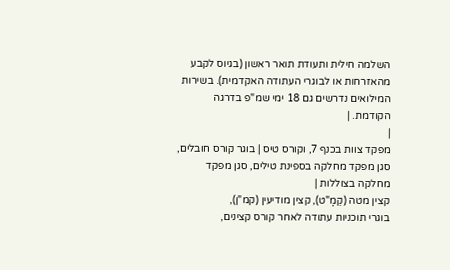השלמה חילית ותעודת תואר ראשון (בגיוס לקבע מהאזרחות או לבוגרי העתודה האקדמית). בשירות המילואים נדרשים גם 18 ימי שמ"פ בדרגה הקודמת. |
|
מפקד צוות בכנף 7, וקורס טיס | בוגר קורס חובלים,
סגן מפקד מחלקה בספינת טילים, סגן מפקד מחלקה בצוללות |
קצין מטה (קַמָ"ט), קצין מודיעין (קמ"ן),
בוגרי תוכניות עתודה לאחר קורס קצינים,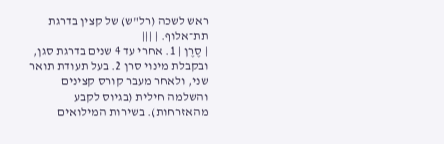ראש לשכה (רל"ש) של קצין בדרגת תת־אלוף. | |||
| סֶרֶן | 1. אחרי עד 4 שנים בדרגת סגן, ובקבלת מינוי סרן 2. בעל תעודת תואר שני, ולאחר מעבר קורס קצינים והשלמה חילית (בגיוס לקבע מהאזרחות). בשירות המילואים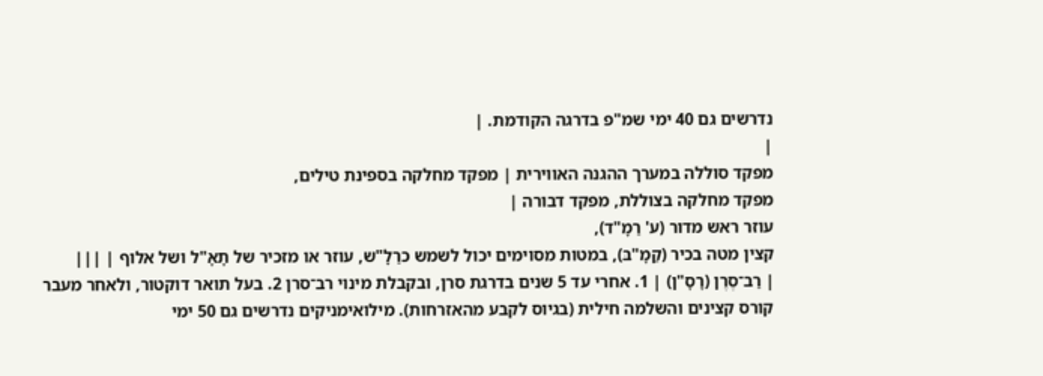נדרשים גם 40 ימי שמ"פ בדרגה הקודמת. |
|
מפקד סוללה במערך ההגנה האווירית | מפקד מחלקה בספינת טילים,
מפקד מחלקה בצוללת, מפקד דבורה |
עוזר ראש מדור (ע' רַמָ"ד),
קצין מטה בכיר (קַמָ"בּ), במטות מסוימים יכול לשמש כרַלָ"ש, עוזר או מזכיר של תָאָ"ל ושל אלוף | |||
| רַב־סֶרֶן (רָסָ"ן) | 1. אחרי עד 5 שנים בדרגת סרן, ובקבלת מינוי רב־סרן 2. בעל תואר דוקטור, ולאחר מעבר קורס קצינים והשלמה חילית (בגיוס לקבע מהאזרחות). מילואימניקים נדרשים גם 50 ימי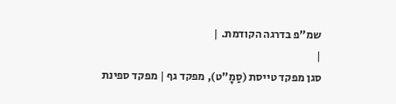שמ"פ בדרגה הקודמת. |
|
סגן מפקד טייסת (סַמָ"ט), מפקד גף | מפקד ספינת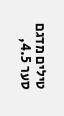טילים מדגם סער 4.5,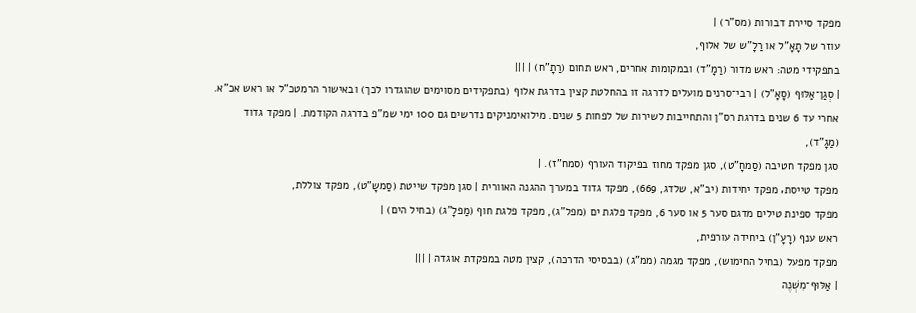מפקד סיירת דבורות (מס"ר) |
עוזר של תָאָ"ל או רַלָ"ש של אלוף,
בתפקידי מטה: ראש מדור (רַמָ"ד) ובמקומות אחרים, ראש תחום (רַתָ"ח) | |||
| סְגַן־אַלּוּף (סָאָ"ל) | רבי־סרנים מועלים לדרגה זו בהחלטת קצין בדרגת אלוף (בתפקידים מסוימים שהוגדרו לכך) ובאישור הרמטכ"ל או ראש אכ"א. אחרי עד 6 שנים בדרגת רס"ן והתחייבות לשירות של לפחות 5 שנים. מילואימניקים נדרשים גם 100 ימי שמ"פ בדרגה הקודמת. | מפקד גדוד (מַגָ"ד),
סגן מפקד חטיבה (סַמחָ"ט), סגן מפקד מחוז בפיקוד העורף (סמח"ז). |
מפקד טייסת‚ מפקד יחידות (יב"א, שלדג, 669), מפקד גדוד במערך ההגנה האוורית | סגן מפקד שייטת (סַמשָ"ט), מפקד צוללת,
מפקד ספינת טילים מדגם סער 5 או סער 6, מפקד פלגת ים (מפל"ג), מפקד פלגת חוף (מַפלָ"ג) (בחיל הים) |
ראש ענף (רָעָ"ן) ביחידה עורפית,
מפקד מפעל (בחיל החימוש), מפקד מגמה (ממ"ג) (בבסיסי הדרכה), קצין מטה במפקדת אוגדה | |||
| אַלּוּף־מִשְׁנֶה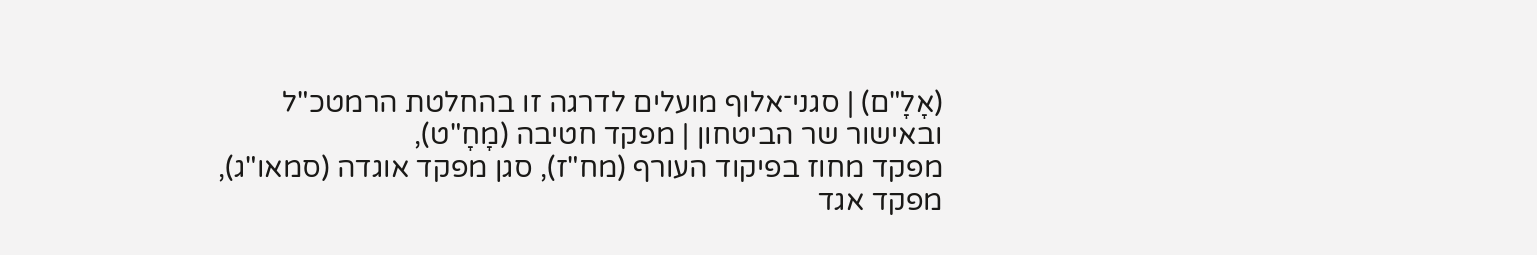(אָלָ"ם) | סגני־אלוף מועלים לדרגה זו בהחלטת הרמטכ"ל ובאישור שר הביטחון | מפקד חטיבה (מָחָ"ט),
מפקד מחוז בפיקוד העורף (מח"ז), סגן מפקד אוגדה (סמאו"ג), מפקד אגד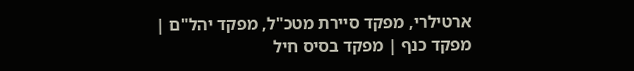ארטילרי, מפקד סיירת מטכ"ל, מפקד יהל"ם |
מפקד כנף | מפקד בסיס חיל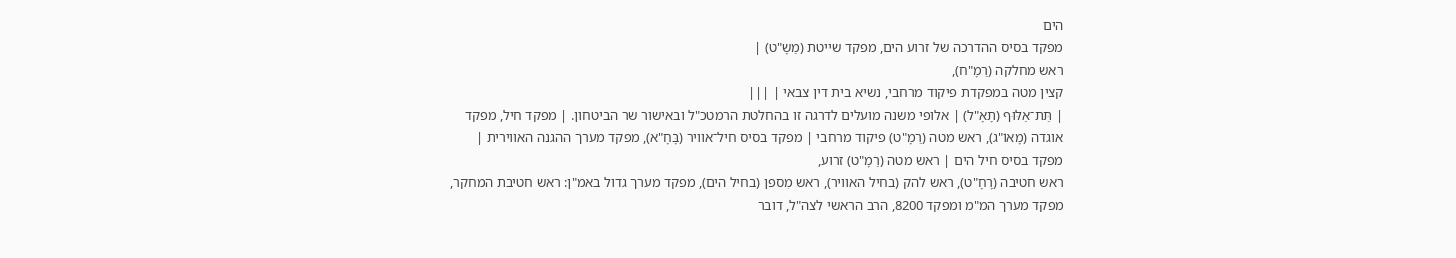הים
מפקד בסיס ההדרכה של זרוע הים, מפקד שייטת (מַשָ"ט) |
ראש מחלקה (רַמָ"ח),
קצין מטה במפקדת פיקוד מרחבי, נשיא בית דין צבאי | |||
| תַּת־אַלּוּף (תָאָ"ל) | אלופי משנה מועלים לדרגה זו בהחלטת הרמטכ"ל ובאישור שר הביטחון. | מפקד חיל, מפקד אוגדה (מָאוֹ"ג), ראש מטה (רַמָ"ט) פיקוד מרחבי | מפקד בסיס חיל־אוויר (בָּחָ"א), מפקד מערך ההגנה האווירית | מפקד בסיס חיל הים | ראש מטה (רַמָ"ט) זרוע,
ראש חטיבה (רָחָ"ט), ראש להק (בחיל האוויר), ראש מִספן (בחיל הים), מפקד מערך גדול באמ"ן: ראש חטיבת המחקר, מפקד מערך המ"מ ומפקד 8200, הרב הראשי לצה"ל, דובר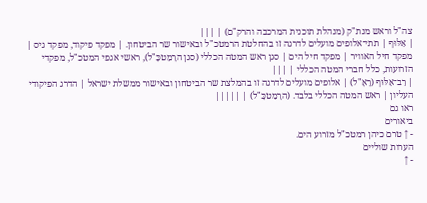צה"ל וראש מנת"ק (מנהלת תוכנית המרכבה והרק"ם) | |||
| אַלּוּף | תתי־אלופים מועלים לדרגה זו בהחלטת הרמטכ"ל ובאישור שר הביטחון. | מפקד פיקוד, מפקד גיס | מפקד חיל האוויר | מפקד חיל הים | סגן ראש המטה הכללי (סגן הרָמַטכָּ"ל), ראשי אגפי המטכ"ל, מפקדי הזרועות, כלל חברי המטה הכללי | |||
| רַב־אַלּוּף (רָאָ"ל) | אלופים מועלים לדרגה זו בהמלצת שר הביטחון ובאישור ממשלת ישראל | הדרג הפיקודי העליון | ראש המטה הכללי בלבד. (הרָמַטכָּ"ל) | |||||
ראו גם
ביאורים
- ↑ טרם כיהן רמטכ"ל מזרוע הים.
הערות שוליים
- ↑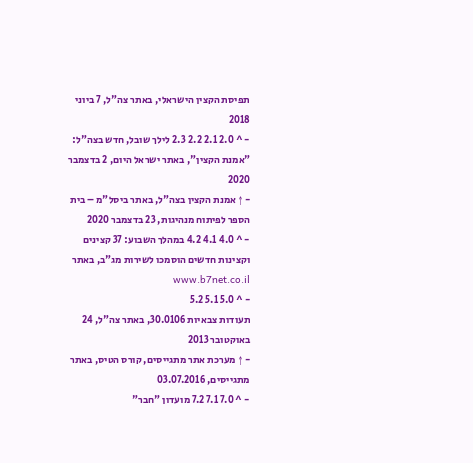תפיסת הקצין הישראלי, באתר צה"ל, 7 ביוני 2018
- ^ 2.0 2.1 2.2 2.3 לילך שובל, חדש בצה"ל: "אמנת הקצין", באתר ישראל היום, 2 בדצמבר 2020
- ↑ אמנת הקצין בצה"ל, באתר ביסל"מ – בית הספר לפיתוח מנהיגות, 23 בדצמבר 2020
- ^ 4.0 4.1 4.2 במהלך השבוע: 37 קצינים וקצינות חדשים הוסמכו לשירות מג"ב, באתר www.b7net.co.il
- ^ 5.0 5.1 5.2
תעודות צבאיות 30.0106, באתר צה"ל, 24 באוקטובר 2013
- ↑ מערכת אתר מתגייסים, קורס הטיס, באתר מתגייסים, 03.07.2016
- ^ 7.0 7.1 7.2 מועדון "חבר"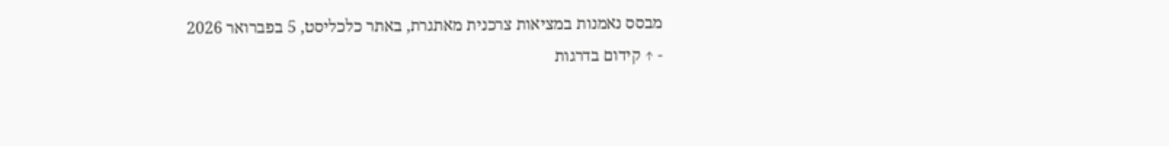מבסס נאמנות במציאות צרכנית מאתגרת, באתר כלכליסט, 5 בפברואר 2026
- ↑ קידום בדרגות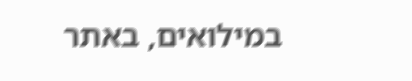במילואים, באתר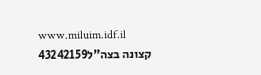www.miluim.idf.il
קצונה בצה"ל43242159